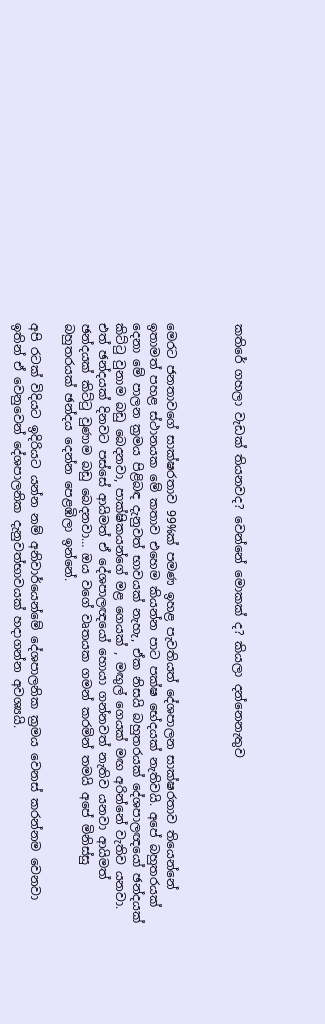කතිරේ ගහලා වැඩක් තියනවද? වෙන්නේ මොකක් ද? කියලා දන්නෙනැතුව



මෙරට ජනතාවගේ සාක්ෂරතාව 99%ක් පමණ ඉහළ පැවතියත් දේශපාලන සාක්ෂරතාව තියෙන්නේ ඉතාමත් පහළ ස්ථානයක මේ කතාව එහෙම කියන්න පාට පක්ෂ භේදයක් නැතිවයි. අපේ බහුතරයක් දෙනා මේ පාලන ක්‍රමය පිළිබඳ දැනුවත් භාවයක් නැහැ, ඒක නිසයි බහුතරයක් දේශපාලඥයෝ ඡන්දයක් කිට්ටු වුනාම බඩු බෙදනවා, පාක්ෂිකයන්ගේ මළ ගෙයක් , මඟුල් ගෙයක් මඟ අරින්නේ වැතිව යනවා. එත් ඡන්දයක් දිනවට පස්සේ ආයිමත් ඒ දේශපාලඥයෝ හොයා ගන්නවත් නැතිව යනවා ආයිමත් ඡන්දයක් කිට්ටු වුණාම බඩු බෙදනවා… ඔය වගේ වෘතයක ගමන් කරමින් තමයි අපේ මිනිස්සු බහුතරයක් ඡන්දය දෙන්න පෙළඹිලා ඉන්නේ.

අපි රටක් විදියට ඉදිරියට යන්න නම් අනිවාර්යෙන්මේ දේශපාලනික ක්‍රමය වෙනස් කරන්නම වෙනවා ඉතින් ඒ වෙනුවෙන් දේශපාලනික දැනුවත්භාවයක් හදාගන්න අවශ්‍යයි.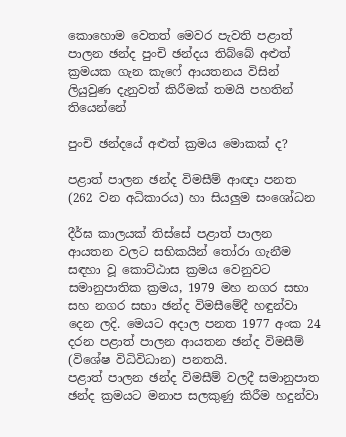කොහොම වෙතත් මෙවර පැවති පළාත් පාලන ඡන්ද පුංචි ඡන්දය තිබ්බේ අළුත් ක්‍රමයක ගැන කැෆේ ආයතනය විසින් ලියුවුණ දැනුවත් කිරීමක් තමයි පහතින් තියෙන්නේ

පුංචි ඡන්දයේ අළුත් ක්‍රමය මොකක් ද?

පළාත් පාලන ඡන්ද විමසීම් ආඥා පනත (262 වන අධිකාරය) හා සියලුම සංශෝධන

දීර්ඝ කාලයක් තිස්සේ පළාත් පාලන ආයතන වලට සභිකයින් තෝරා ගැනීම සඳහා වූ කොට්ඨාස ක්‍රමය වෙනුවට සමානුපාතික ක්‍රමය, 1979 මහ නගර සභා සහ නගර සභා ඡන්ද විමසීමේදී හඳුන්වා දෙන ලදි. මෙයට අදාල පනත 1977 අංක 24 දරන පළාත් පාලන ආයතන ඡන්ද විමසීම් (විශේෂ විධිවිධාන) පනතයි.
පළාත් පාලන ඡන්ද විමසීම් වලදී සමානුපාත ඡන්ද ක්‍රමයට මනාප සලකුණු කිරීම හදුන්වා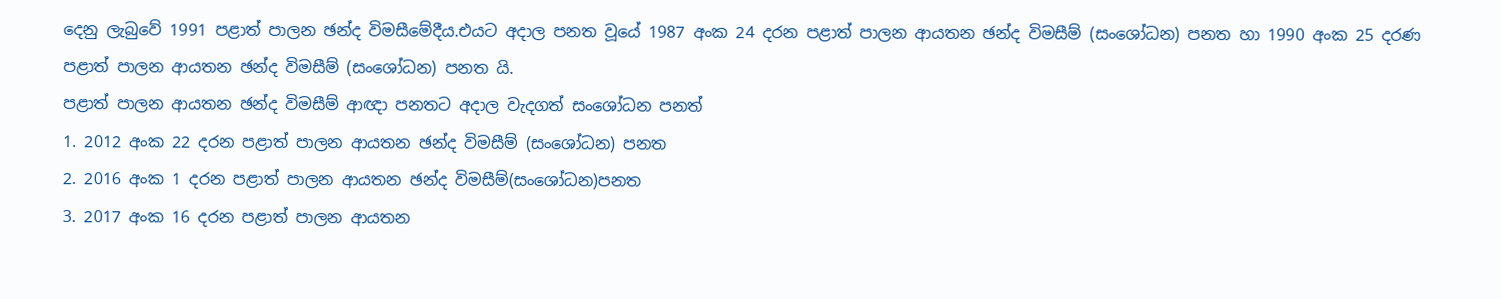දෙනු ලැබුවේ 1991 පළාත් පාලන ඡන්ද විමසීමේදීය.එයට අදාල පනත වූයේ 1987 අංක 24 දරන පළාත් පාලන ආයතන ඡන්ද විමසීම් (සංශෝධන) පනත හා 1990 අංක 25 දරණ පළාත් පාලන ආයතන ඡන්ද විමසීම් (සංශෝධන) පනත යි.
පළාත් පාලන ආයතන ඡන්ද විමසීම් ආඥා පනතට අදාල වැදගත් සංශෝධන පනත්
1. 2012 අංක 22 දරන පළාත් පාලන ආයතන ඡන්ද විමසීම් (සංශෝධන) පනත
2. 2016 අංක 1 දරන පළාත් පාලන ආයතන ඡන්ද විමසීම්(සංශෝධන)පනත
3. 2017 අංක 16 දරන පළාත් පාලන ආයතන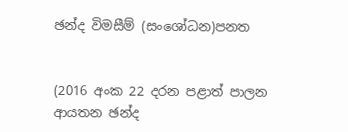ඡන්ද විමසීම් (සංශෝධන)පනත


(2016 අංක 22 දරන පළාත් පාලන ආයතන ඡන්ද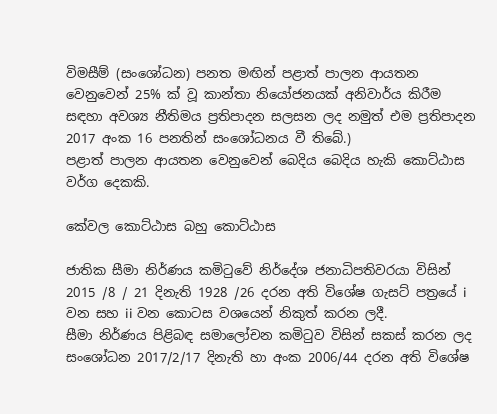විමසීම් (සංශෝධන) පනත මඟින් පළාත් පාලන ආයතන වෙනුවෙන් 25% ක් වූ කාන්තා නියෝජනයක් අනිවාර්ය කිරීම සඳහා අවශ්‍ය නීතිමය ප්‍රතිපාදන සලසන ලද නමුත් එම ප්‍රතිපාදන 2017 අංක 16 පනතින් සංශෝධනය වී තිබේ.)
පළාත් පාලන ආයතන වෙනුවෙන් බෙදිය බෙදිය හැකි කොට්ඨාස වර්ග දෙකකි.

කේවල කොට්ඨාස බහු කොට්ඨාස

ජාතික සීමා නිර්ණය කමිටුවේ නිර්දේශ ජනාධිපතිවරයා විසින් 2015 /8 / 21 දිනැති 1928 /26 දරන අති විශේෂ ගැසට් පත්‍රයේ i වන සහ ii වන කොටස වශයෙන් නිකුත් කරන ලදී.
සීමා නිර්ණය පිළිබඳ සමාලෝචන කමිටුව විසින් සකස් කරන ලද සංශෝධන 2017/2/17 දිනැති හා අංක 2006/44 දරන අති විශේෂ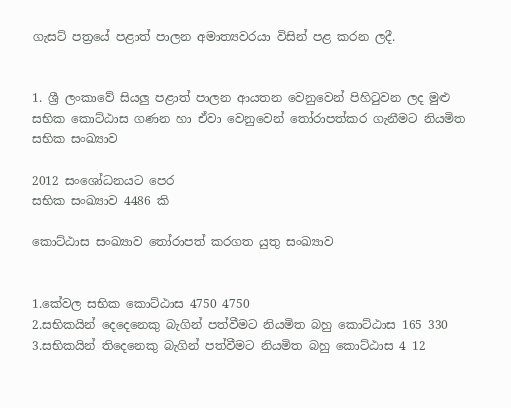ගැසට් පත්‍රයේ පළාත් පාලන අමාත්‍යවරයා විසින් පළ කරන ලදී.


1. ශ්‍රී ලංකාවේ සියලු පළාත් පාලන ආයතන වෙනුවෙන් පිහිටුවන ලද මුළු සභික කොට්ඨාස ගණන හා ඒවා වෙනුවෙන් තෝරාපත්කර ගැනීමට නියමිත සභික සංඛ්‍යාව

2012 සංශෝධනයට පෙර
සභික සංඛ්‍යාව 4486 කි

කොට්ඨාස සංඛ්‍යාව තෝරාපත් කරගත යුතු සංඛ්‍යාව


1.කේවල සභික කොට්ඨාස 4750 4750
2.සභිකයින් දෙදෙනෙකු බැගින් පත්වීමට නියමිත බහු කොට්ඨාස 165 330
3.සභිකයින් තිදෙනෙකු බැගින් පත්වීමට නියමිත බහු කොට්ඨාස 4 12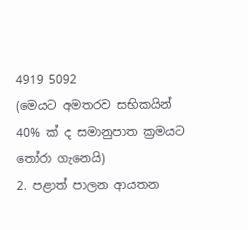4919 5092
(මෙයට අමතරව සභිකයින් 40% ක් ද සමානුපාත ක්‍රමයට තෝරා ගැනෙයි)
2. පළාත් පාලන ආයතන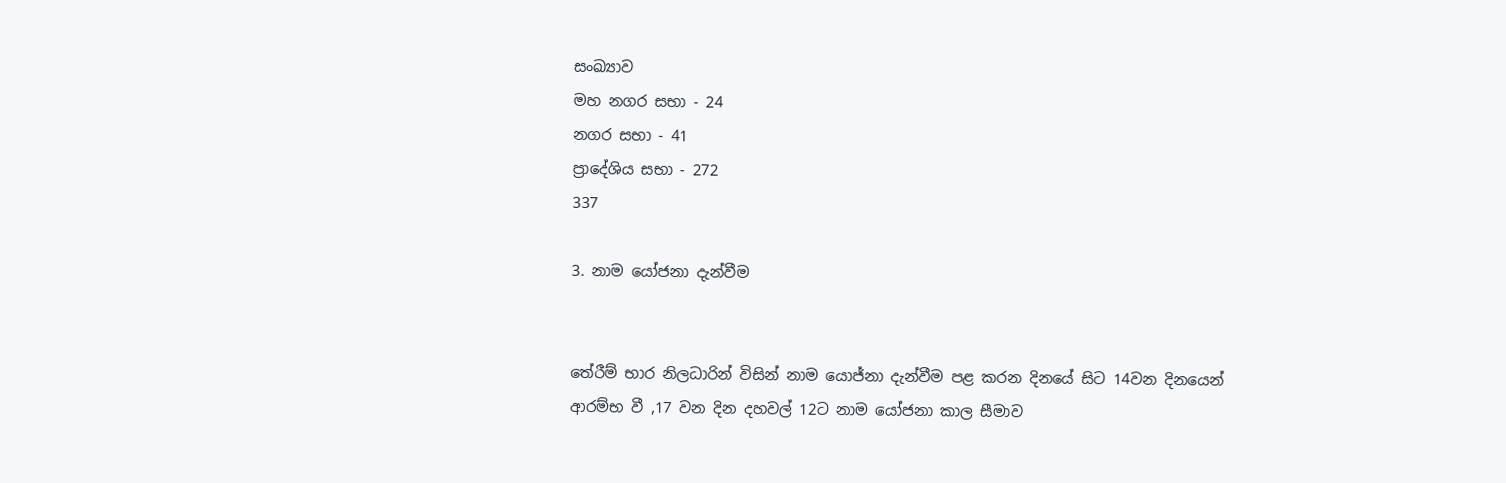සංඛ්‍යාව
මහ නගර සභා - 24
නගර සභා - 41
ප්‍රාදේශිය සභා - 272
337

3. නාම යෝජනා දැන්වීම


තේරීම් භාර නිලධාරින් විසින් නාම යොජ්නා දැන්වීම පළ කරන දිනයේ සිට 14වන දිනයෙන් ආරම්භ වී ,17 වන දින දහවල් 12ට නාම යෝජනා කාල සීමාව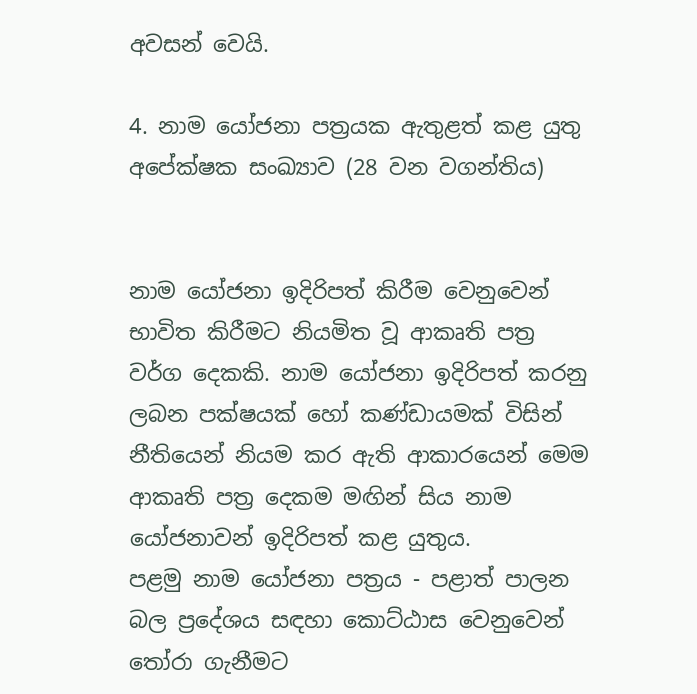අවසන් වෙයි.

4. නාම යෝජනා පත්‍රයක ඇතුළත් කළ යුතු අපේක්ෂක සංඛ්‍යාව (28 වන වගන්තිය)


නාම යෝජනා ඉදිරිපත් කිරීම වෙනුවෙන් භාවිත කිරීමට නියමිත වූ ආකෘති පත්‍ර වර්ග දෙකකි. නාම යෝජනා ඉදිරිපත් කරනු ලබන පක්ෂයක් හෝ කණ්ඩායමක් විසින් නීතියෙන් නියම කර ඇති ආකාරයෙන් මෙම ආකෘති පත්‍ර දෙකම මඟින් සිය නාම යෝජනාවන් ඉදිරිපත් කළ යුතුය.
පළමු නාම යෝජනා පත්‍රය - පළාත් පාලන බල ප්‍රදේශය සඳහා කොට්ඨාස වෙනුවෙන් තෝරා ගැනීමට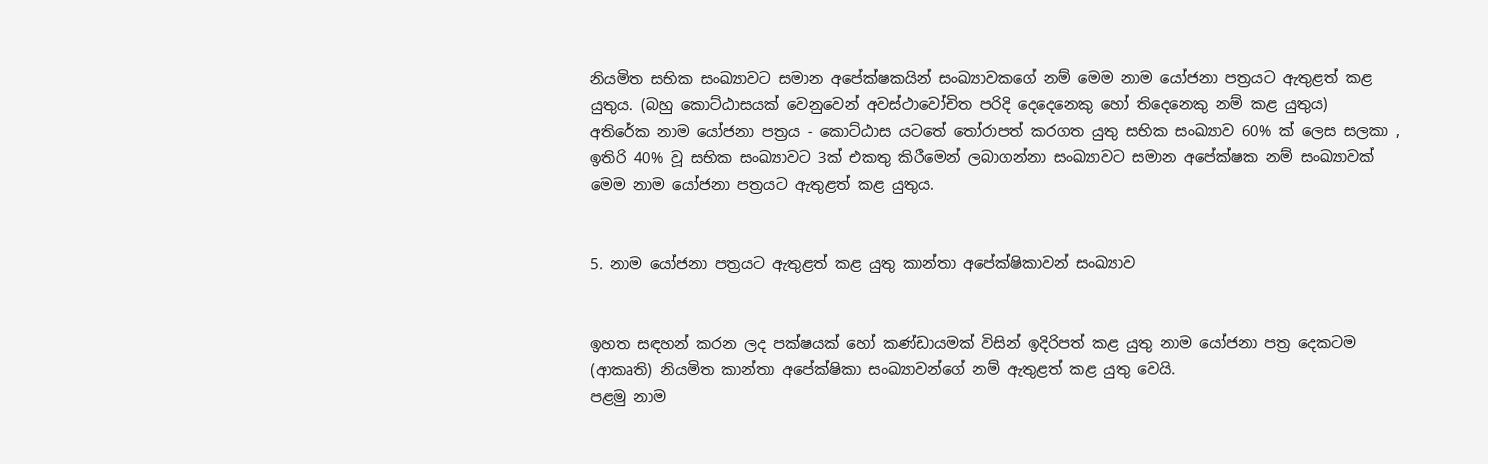නියමිත සභික සංඛ්‍යාවට සමාන අපේක්ෂකයින් සංඛ්‍යාවකගේ නම් මෙම නාම යෝජනා පත්‍රයට ඇතුළත් කළ යුතුය. (බහු කොට්ඨාසයක් වෙනුවෙන් අවස්ථාවෝචිත පරිදි දෙදෙනෙකු හෝ තිදෙනෙකු නම් කළ යුතුය)
අතිරේක නාම යෝජනා පත්‍රය - කොට්ඨාස යටතේ තෝරාපත් කරගත යුතු සභික සංඛ්‍යාව 60% ක් ලෙස සලකා , ඉතිරි 40% වූ සභික සංඛ්‍යාවට 3ක් එකතු කිරීමෙන් ලබාගන්නා සංඛ්‍යාවට සමාන අපේක්ෂක නම් සංඛ්‍යාවක් මෙම නාම යෝජනා පත්‍රයට ඇතුළත් කළ යුතුය.


5. නාම යෝජනා පත්‍රයට ඇතුළත් කළ යුතු කාන්තා අපේක්ෂිකාවන් සංඛ්‍යාව


ඉහත සඳහන් කරන ලද පක්ෂයක් හෝ කණ්ඩායමක් විසින් ඉදිරිපත් කළ යුතු නාම යෝජනා පත්‍ර දෙකටම (ආකෘති) නියමිත කාන්තා අපේක්ෂිකා සංඛ්‍යාවන්ගේ නම් ඇතුළත් කළ යුතු වෙයි.
පළමු නාම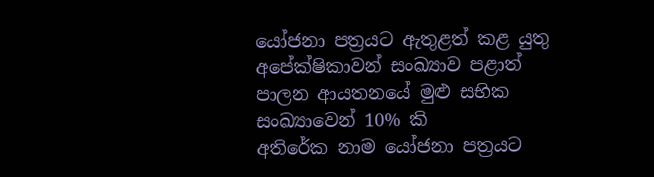යෝජනා පත්‍රයට ඇතුළත් කළ යුතු අපේක්ෂිකාවන් සංඛ්‍යාව පළාත් පාලන ආයතනයේ මුළු සභික සංඛ්‍යාවෙන් 10% කි
අතිරේක නාම යෝජනා පත්‍රයට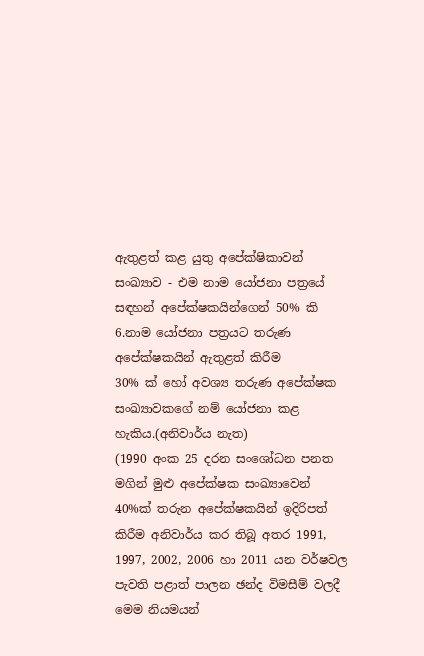ඇතුළත් කළ යුතු අපේක්ෂිකාවන් සංඛ්‍යාව - එම නාම යෝජනා පත්‍රයේ සඳහන් අපේක්ෂකයින්ගෙන් 50% කි
6.නාම යෝජනා පත්‍රයට තරුණ අපේක්ෂකයින් ඇතුළත් කිරීම
30% ක් හෝ අවශ්‍ය තරුණ අපේක්ෂක සංඛ්‍යාවකගේ නම් යෝජනා කළ හැකිය.(අනිවාර්ය නැත)
(1990 අංක 25 දරන සංශෝධන පනත මගින් මුළු අපේක්ෂක සංඛ්‍යාවෙන් 40%ක් තරුන අපේක්ෂකයින් ඉදිරිපත් කිරීම අනිවාර්ය කර තිබූ අතර 1991, 1997, 2002, 2006 හා 2011 යන වර්ෂවල පැවති පළාත් පාලන ඡන්ද විමසීම් වලදී මෙම නියමයන්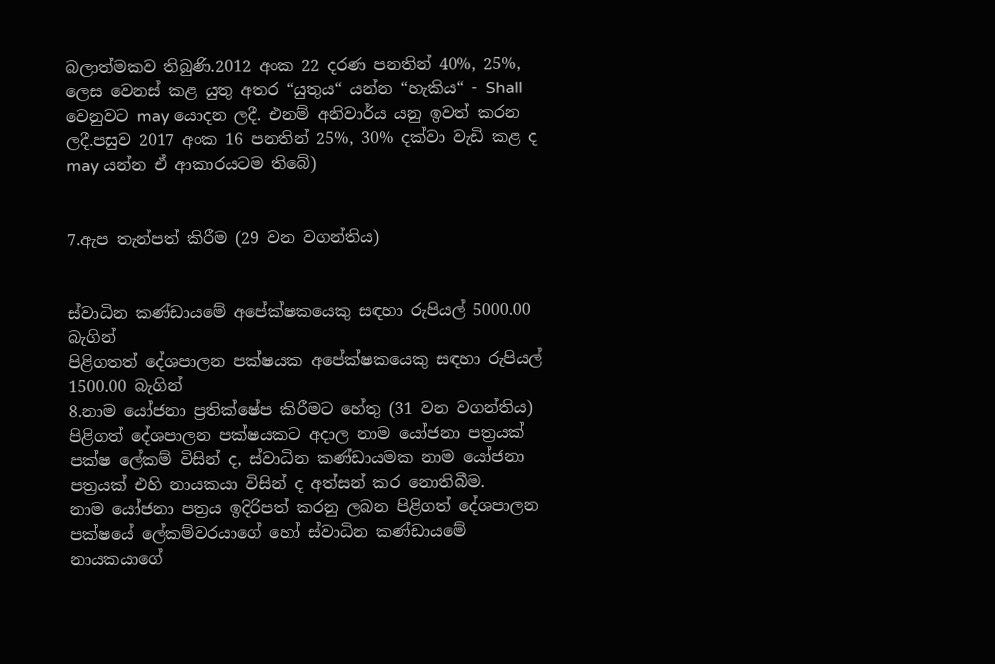බලාත්මකව තිබුණි.2012 අංක 22 දරණ පනතින් 40%, 25%, ලෙස වෙනස් කළ යුතු අතර “යුතුය“ යන්න “හැකිය“ - Shall වෙනුවට may යොදන ලදී. එනම් අනිවාර්ය යනු ඉවත් කරන ලදී.පසුව 2017 අංක 16 පනතින් 25%, 30% දක්වා වැඩි කළ ද may යන්න ඒ ආකාරයටම තිබේ)


7.ඇප තැන්පත් කිරීම (29 වන වගන්තිය)


ස්වාධින කණ්ඩායමේ අපේක්ෂකයෙකු සඳහා රුපියල් 5000.00 බැගින්
පිළිගතත් දේශපාලන පක්ෂයක අපේක්ෂකයෙකු සඳහා රුපියල් 1500.00 බැගින්
8.නාම යෝජනා ප්‍රතික්ෂේප කිරීමට හේතු (31 වන වගන්තිය)
පිළිගත් දේශපාලන පක්ෂයකට අදාල නාම යෝජනා පත්‍රයක් පක්ෂ ලේකම් විසින් ද, ස්වාධින කණ්ඩායමක නාම යෝජනා පත්‍රයක් එහි නායකයා විසින් ද අත්සන් කර නොතිබීම.
නාම යෝජනා පත්‍රය ඉදිරිපත් කරනු ලබන පිළිගත් දේශපාලන පක්ෂයේ ලේකම්වරයාගේ හෝ ස්වාධින කණ්ඩායමේ නායකයාගේ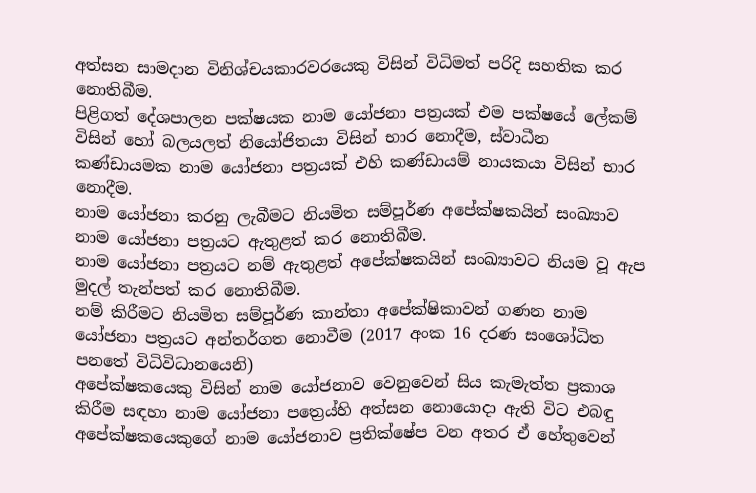අත්සන සාමදාන විනිශ්චයකාරවරයෙකු විසින් විධිමත් පරිදි සහතික කර නොතිබීම.
පිළිගත් දේශපාලන පක්ෂයක නාම යෝජනා පත්‍රයක් එම පක්ෂයේ ලේකම් විසින් හෝ බලයලත් නියෝජිතයා විසින් භාර නොදීම, ස්වාධීන කණ්ඩායමක නාම යෝජනා පත්‍රයක් එහි කණ්ඩායම් නායකයා විසින් භාර නොදීම.
නාම යෝජනා කරනු ලැබීමට නියමිත සම්පූර්ණ අපේක්ෂකයින් සංඛ්‍යාව නාම යෝජනා පත්‍රයට ඇතුළත් කර නොතිබීම.
නාම යෝජනා පත්‍රයට නම් ඇතුළත් අපේක්ෂකයින් සංඛ්‍යාවට නියම වූ ඇප මුදල් තැන්පත් කර නොතිබීම.
නම් කිරීමට නියමිත සම්පූර්ණ කාන්තා අපේක්ෂිකාවන් ගණන නාම යෝජනා පත්‍රයට අන්තර්ගත නොවීම (2017 අංක 16 දරණ සංශෝධිත පනතේ විධිවිධානයෙනි)
අපේක්ෂකයෙකු විසින් නාම යෝජනාව වෙනුවෙන් සිය කැමැත්ත ප්‍රකාශ කිරීම සඳහා නාම යෝජනා පත්‍රෙය්හි අත්සන නොයොදා ඇති විට එබඳු අපේක්ෂකයෙකුගේ නාම යෝජනාව ප්‍රතික්ෂේප වන අතර ඒ හේතුවෙන්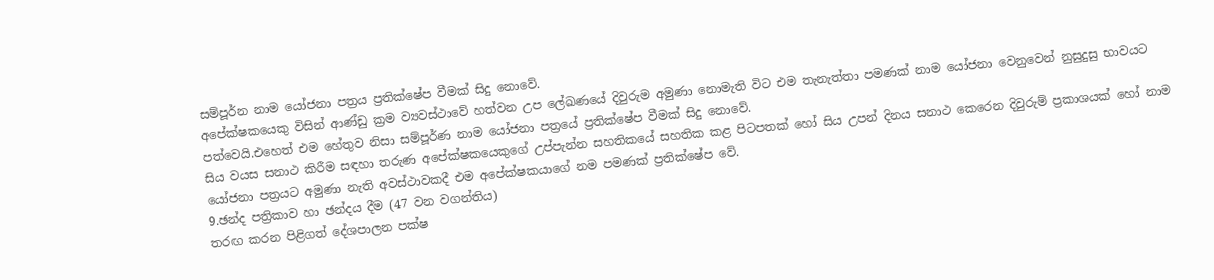සම්පූර්න නාම යෝජනා පත්‍රය ප්‍රතික්ෂේප වීමක් සිදු නොවේ.
අපේක්ෂකයෙකු විසින් ආණ්ඩු ක්‍රම ව්‍යවස්ථාවේ හත්වන උප ලේඛණයේ දිවුරුම අමුණා නොමැති විට එම තැනැත්තා පමණක් නාම යෝජනා වෙනුවෙන් නුසුදුසු භාවයට පත්වෙයි.එහෙත් එම හේතුව නිසා සම්පූර්ණ නාම යෝජනා පත්‍රයේ ප්‍රතික්ෂේප වීමක් සිදු නොවේ.
සිය වයස සනාථ කිරීම සඳහා තරුණ අපේක්ෂකයෙකුගේ උප්පැන්න සහතිකයේ සහතික කළ පිටපතක් හෝ සිය උපන් දිනය සනාථ කෙරෙන දිවුරුම් ප්‍රකාශයක් හෝ නාම යෝජනා පත්‍රයට අමුණා නැති අවස්ථාවකදී එම අපේක්ෂකයාගේ නම පමණක් ප්‍රතික්ෂේප වේ.
9.ඡන්ද පත්‍රිකාව හා ඡන්දය දීම (47 වන වගන්තිය)
තරඟ කරන පිළිගත් දේශපාලන පක්ෂ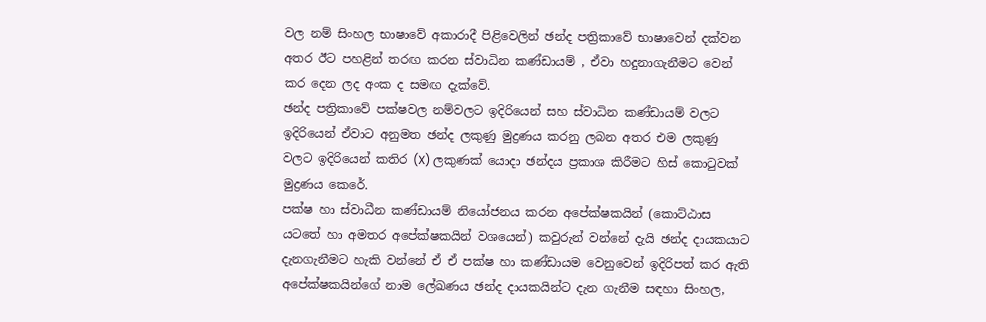වල නම් සිංහල භාෂාවේ අකාරාදී පිළිවෙලින් ඡන්ද පත්‍රිකාවේ භාෂාවෙන් දක්වන අතර ඊට පහළින් තරඟ කරන ස්වාධින කණ්ඩායම් , ඒවා හදුනාගැනීමට වෙන් කර දෙන ලද අංක ද සමඟ දැක්වේ.
ඡන්ද පත්‍රිකාවේ පක්ෂවල නම්වලට ඉදිරියෙන් සහ ස්වාධින කණ්ඩායම් වලට ඉදිරියෙන් ඒවාට අනුමත ඡන්ද ලකුණු මුද්‍රණය කරනු ලබන අතර එම ලකුණු වලට ඉදිරියෙන් කතිර (X) ලකුණක් යොදා ඡන්දය ප්‍රකාශ කිරීමට හිස් කොටුවක් මුද්‍රණය කෙරේ.
පක්ෂ හා ස්වාධීන කණ්ඩායම් නියෝජනය කරන අපේක්ෂකයින් (කොට්ඨාස යටතේ හා අමතර අපේක්ෂකයින් වශයෙන්) කවුරුන් වන්නේ දැයි ඡන්ද දායකයාට දැනගැනීමට හැකි වන්නේ ඒ ඒ පක්ෂ හා කණ්ඩායම වෙනුවෙන් ඉදිරිපත් කර ඇති අපේක්ෂකයින්ගේ නාම ලේඛණය ඡන්ද දායකයින්ට දැන ගැනීම සඳහා සිංහල,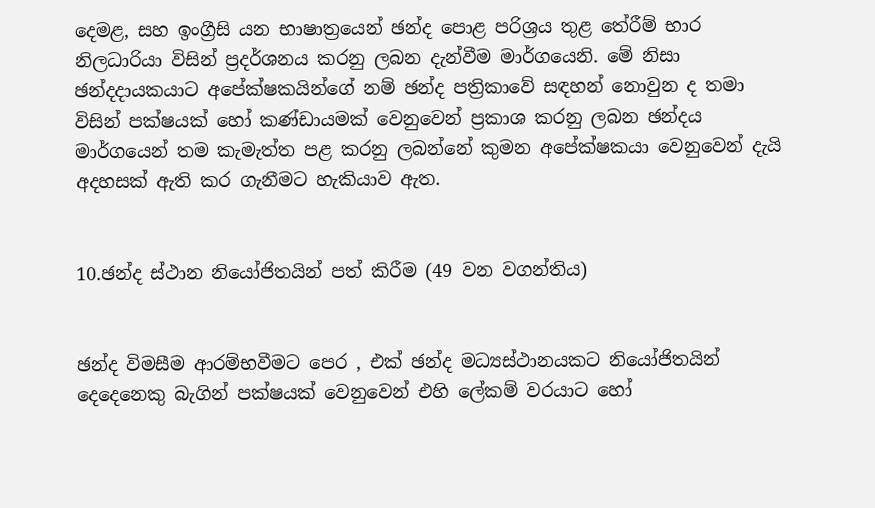දෙමළ, සහ ඉංග්‍රීසි යන භාෂාත්‍රයෙන් ඡන්ද පොළ පරිශ්‍රය තුළ තේරීම් භාර නිලධාරියා විසින් ප්‍රදර්ශනය කරනු ලබන දැන්වීම මාර්ගයෙනි. මේ නිසා ඡන්දදායකයාට අපේක්ෂකයින්ගේ නම් ඡන්ද පත්‍රිකාවේ සඳහන් නොවුන ද තමා විසින් පක්ෂයක් හෝ කණ්ඩායමක් වෙනුවෙන් ප්‍රකාශ කරනු ලබන ඡන්දය මාර්ගයෙන් තම කැමැත්ත පළ කරනු ලබන්නේ කුමන අපේක්ෂකයා වෙනුවෙන් දැයි අදහසක් ඇති කර ගැනීමට හැකියාව ඇත.


10.ඡන්ද ස්ථාන නියෝජිතයින් පත් කිරීම (49 වන වගන්තිය)


ඡන්ද විමසීම ආරම්භවීමට පෙර , එක් ඡන්ද මධ්‍යස්ථානයකට නියෝජිතයින් දෙදෙනෙකු බැගින් පක්ෂයක් වෙනුවෙන් එහි ලේකම් වරයාට හෝ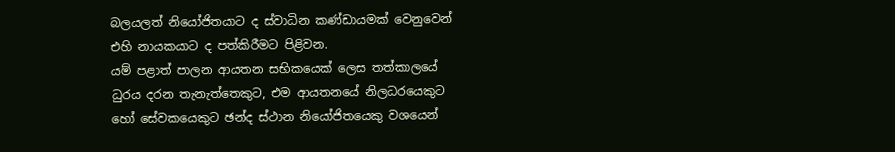බලයලත් නියෝජිතයාට ද ස්වාධින කණ්ඩායමක් වෙනුවෙන් එහි නායකයාට ද පත්කිරීමට පිළිවන.
යම් පළාත් පාලන ආයතන සභිකයෙක් ලෙස තත්කාලයේ ධුරය දරන තැනැත්තෙකුට, එම ආයතනයේ නිලධරයෙකුට හෝ සේවකයෙකුට ඡන්ද ස්ථාන නියෝජිතයෙකු වශයෙන්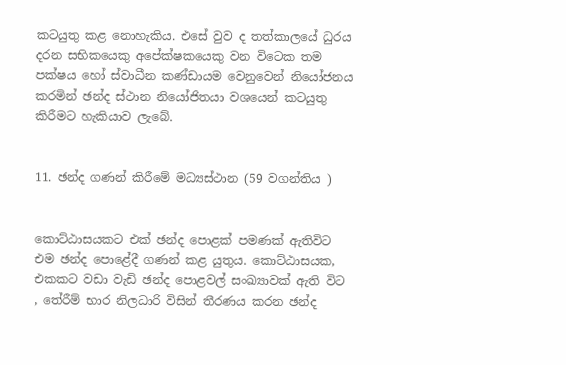කටයුතු කළ නොහැකිය. එසේ වුව ද තත්කාලයේ ධුරය දරන සභිකයෙකු අපේක්ෂකයෙකු වන විටෙක තම පක්ෂය හෝ ස්වාධීන කණ්ඩායම වෙනුවෙන් නියෝජනය කරමින් ඡන්ද ස්ථාන නියෝජිතයා වශයෙන් කටයුතු කිරීමට හැකියාව ලැබේ.


11. ඡන්ද ගණන් කිරීමේ මධ්‍යස්ථාන (59 වගන්තිය )


කොට්ඨාසයකට එක් ඡන්ද පොළක් පමණක් ඇතිවිට එම ඡන්ද පොළේදී ගණන් කළ යුතුය. කොට්ඨාසයක, එකකට වඩා වැඩි ඡන්ද පොළවල් සංඛ්‍යාවක් ඇති විට , තේරීම් භාර නිලධාරි විසින් තීරණය කරන ඡන්ද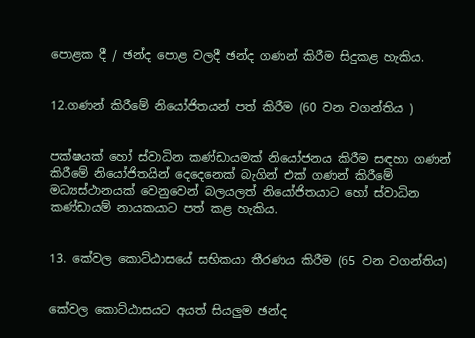පොළක දී / ඡන්ද පොළ වලදී ඡන්ද ගණන් කිරීම සිදුකළ හැකිය.


12.ගණන් කිරීමේ නියෝජිතයන් පත් කිරීම (60 වන වගන්තිය )


පක්ෂයක් හෝ ස්වාධින කණ්ඩායමක් නියෝජනය කිරීම සඳහා ගණන් කිරීමේ නියෝජිතයින් දෙදෙනෙක් බැගින් එක් ගණන් කිරීමේ මධ්‍යස්ථානයක් වෙනුවෙන් බලයලත් නියෝජිතයාට හෝ ස්වාධින කණ්ඩායම් නායකයාට පත් කළ හැකිය.


13. කේවල කොට්ඨාසයේ සභිකයා තීරණය කිරීම (65 වන වගන්තිය)


කේවල කොට්ඨාසයට අයත් සියලුම ඡන්ද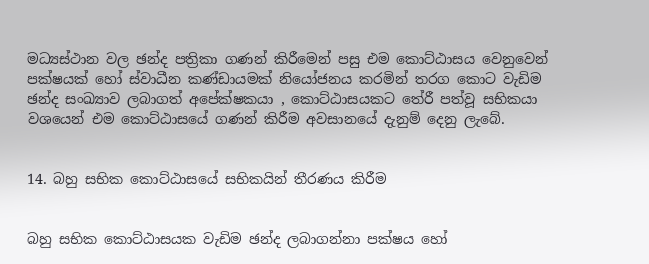මධ්‍යස්ථාන වල ඡන්ද පත්‍රිකා ගණන් කිරීමෙන් පසු එම කොට්ඨාසය වෙනුවෙන් පක්ෂයක් හෝ ස්වාධීන කණ්ඩායමක් නියෝජනය කරමින් තරග කොට වැඩිම ඡන්ද සංඛ්‍යාව ලබාගත් අපේක්ෂකයා , කොට්ඨාසයකට තේරී පත්වූ සභිකයා වශයෙන් එම කොට්ඨාසයේ ගණන් කිරීම අවසානයේ දැනුම් දෙනු ලැබේ.


14. බහු සභික කොට්ඨාසයේ සභිකයින් තීරණය කිරීම


බහු සභික කොට්ඨාසයක වැඩිම ඡන්ද ලබාගන්නා පක්ෂය හෝ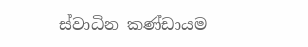ස්වාධින කණ්ඩායම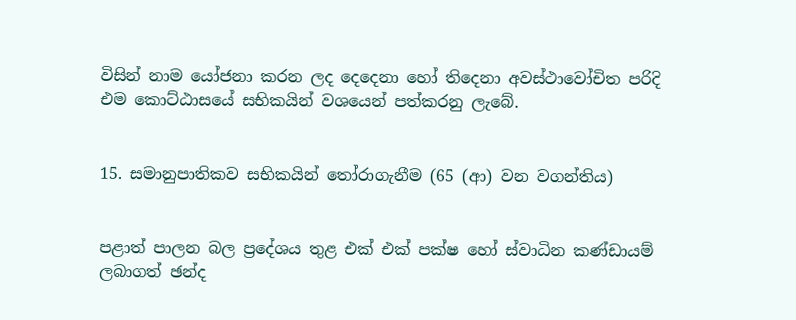විසින් නාම යෝජනා කරන ලද දෙදෙනා හෝ තිදෙනා අවස්ථාවෝචිත පරිදි එම කොට්ඨාසයේ සභිකයින් වශයෙන් පත්කරනු ලැබේ.


15. සමානුපාතිකව සභිකයින් තෝරාගැනීම (65 (ආ) වන වගන්තිය)


පළාත් පාලන බල ප්‍රදේශය තුළ එක් එක් පක්ෂ හෝ ස්වාධින කණ්ඩායම් ලබාගත් ඡන්ද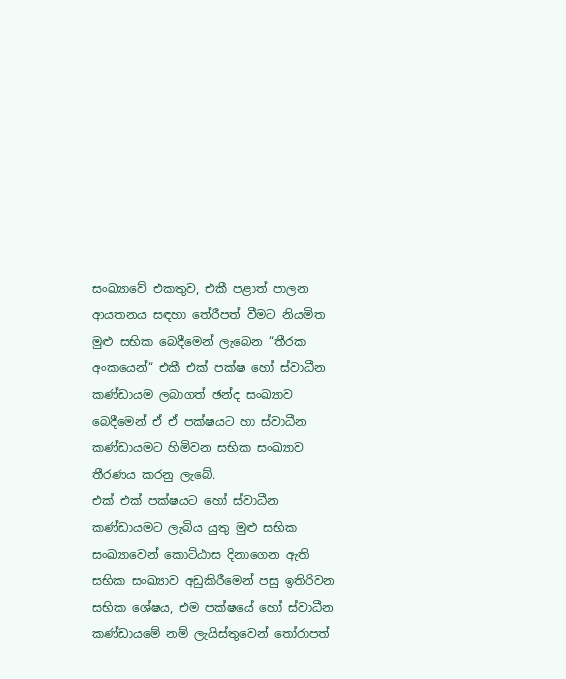සංඛ්‍යාවේ එකතුව, එකී පළාත් පාලන ආයතනය සඳහා තේරීපත් වීමට නියමිත මුළු සභික බෙදීමෙන් ලැබෙන “තීරක අංකයෙන්“ එකී එක් පක්ෂ හෝ ස්වාධීන කණ්ඩායම ලබාගත් ඡන්ද සංඛ්‍යාව බෙදීමෙන් ඒ ඒ පක්ෂයට හා ස්වාධීන කණ්ඩායමට හිමිවන සභික සංඛ්‍යාව තීරණය කරනු ලැබේ.
එක් එක් පක්ෂයට හෝ ස්වාධීන කණ්ඩායමට ලැබිය යුතු මුළු සභික සංඛ්‍යාවෙන් කොට්ඨාස දිනාගෙන ඇති සභික සංඛ්‍යාව අඩුකිරීමෙන් පසු ඉතිරිවන සභික ශේෂය, එම පක්ෂයේ හෝ ස්වාධීන කණ්ඩායමේ නම් ලැයිස්තුවෙන් තෝරාපත්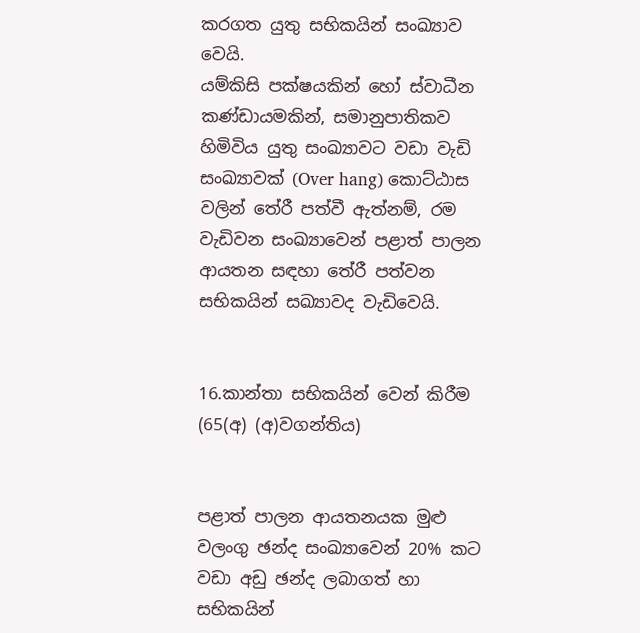කරගත යුතු සභිකයින් සංඛ්‍යාව වෙයි.
යම්කිසි පක්ෂයකින් හෝ ස්වාධීන කණ්ඩායමකින්, සමානුපාතිකව හිමිවිය යුතු සංඛ්‍යාවට වඩා වැඩි සංඛ්‍යාවක් (Over hang) කොට්ඨාස වලින් තේරී පත්වී ඇත්නම්, රම වැඩිවන සංඛ්‍යාවෙන් පළාත් පාලන ආයතන සඳහා තේරී පත්වන සභිකයින් සඛ්‍යාවද වැඩිවෙයි.


16.කාන්තා සභිකයින් වෙන් කිරීම (65(අ) (අ)වගන්තිය)


පළාත් පාලන ආයතනයක මුළු වලංගු ඡන්ද සංඛ්‍යාවෙන් 20% කට වඩා අඩු ඡන්ද ලබාගත් හා සභිකයින්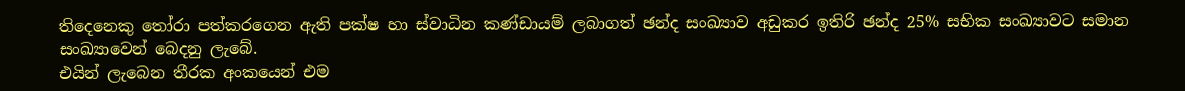තිදෙනෙකු තෝරා පත්කරගෙන ඇති පක්ෂ හා ස්වාධින කණ්ඩායම් ලබාගත් ඡන්ද සංඛ්‍යාව අඩුකර ඉතිරි ඡන්ද 25% සභික සංඛ්‍යාවට සමාන සංඛ්‍යාවෙන් බෙදනු ලැබේ.
එයින් ලැබෙන තීරක අංකයෙන් එම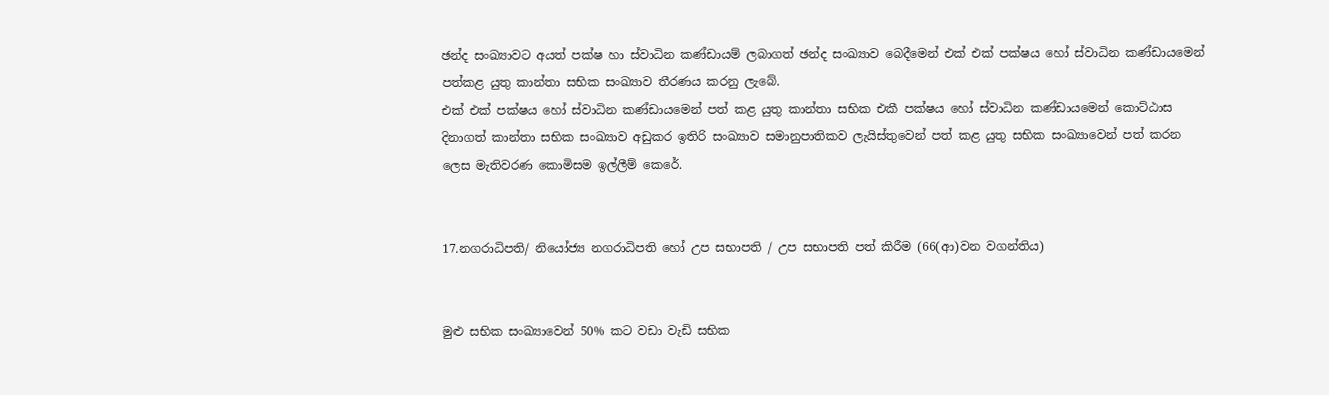ඡන්ද සංඛ්‍යාවට අයත් පක්ෂ හා ස්වාධින කණ්ඩායම් ලබාගත් ඡන්ද සංඛ්‍යාව බෙදීමෙන් එක් එක් පක්ෂය හෝ ස්වාධින කණ්ඩායමෙන් පත්කළ යුතු කාන්තා සභික සංඛ්‍යාව තීරණය කරනු ලැබේ.
එක් එක් පක්ෂය හෝ ස්වාධින කණ්ඩායමෙන් පත් කළ යුතු කාන්තා සභික එකී පක්ෂය හෝ ස්වාධින කණ්ඩායමෙන් කොට්ඨාස දිනාගත් කාන්තා සභික සංඛ්‍යාව අඩුකර ඉතිරි සංඛ්‍යාව සමානුපාතිකව ලැයිස්තුවෙන් පත් කළ යුතු සභික සංඛ්‍යාවෙන් පත් කරන ලෙස මැතිවරණ කොමිසම ඉල්ලීම් කෙරේ.


17.නගරාධිපති/ නියෝජ්‍ය නගරාධිපති හෝ උප සභාපති / උප සභාපති පත් කිරීම (66(ආ)වන වගන්තිය)


මුළු සභික සංඛ්‍යාවෙන් 50% කට වඩා වැඩි සභික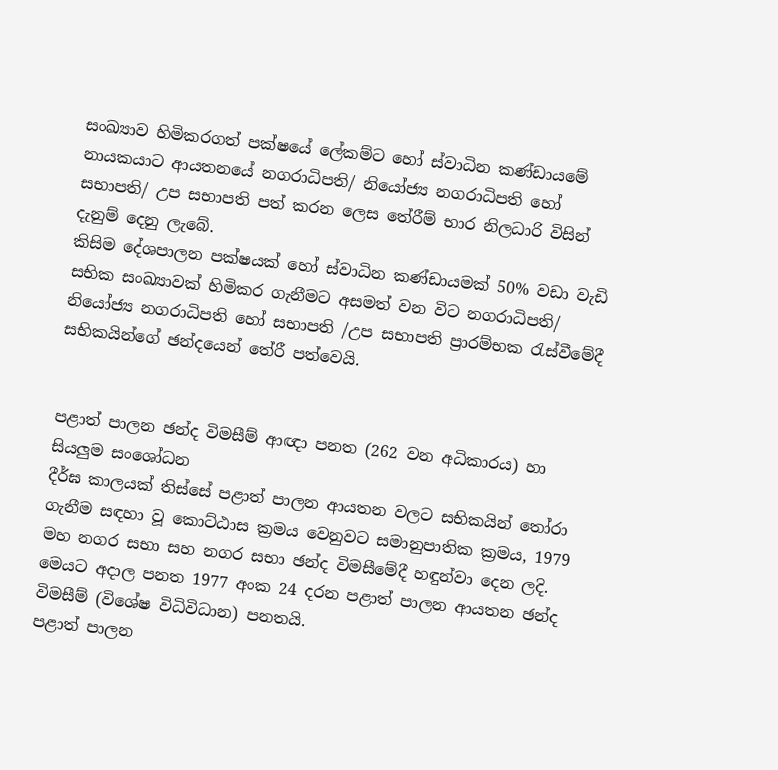සංඛ්‍යාව හිමිකරගත් පක්ෂයේ ලේකම්ට හෝ ස්වාධින කණ්ඩායමේ නායකයාට ආයතනයේ නගරාධිපති/ නියෝජ්‍ය නගරාධිපති හෝ සභාපති/ උප සභාපති පත් කරන ලෙස තේරීම් භාර නිලධාරි විසින් දැනුම් දෙනු ලැබේ.
කිසිම දේශපාලන පක්ෂයක් හෝ ස්වාධින කණ්ඩායමක් 50% වඩා වැඩි සභික සංඛ්‍යාවක් හිමිකර ගැනීමට අසමත් වන විට නගරාධිපති/ නියෝජ්‍ය නගරාධිපති හෝ සභාපති /උප සභාපති ප්‍රාරම්භක රැස්වීමේදී සභිකයින්ගේ ඡන්දයෙන් තේරී පත්වෙයි.


පළාත් පාලන ඡන්ද විමසීම් ආඥා පනත (262 වන අධිකාරය) හා සියලුම සංශෝධන
දීර්ඝ කාලයක් තිස්සේ පළාත් පාලන ආයතන වලට සභිකයින් තෝරා ගැනීම සඳහා වූ කොට්ඨාස ක්‍රමය වෙනුවට සමානුපාතික ක්‍රමය, 1979 මහ නගර සභා සහ නගර සභා ඡන්ද විමසීමේදී හඳුන්වා දෙන ලදි. මෙයට අදාල පනත 1977 අංක 24 දරන පළාත් පාලන ආයතන ඡන්ද විමසීම් (විශේෂ විධිවිධාන) පනතයි.
පළාත් පාලන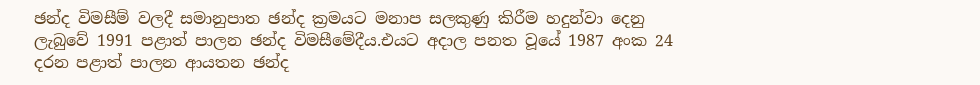ඡන්ද විමසීම් වලදී සමානුපාත ඡන්ද ක්‍රමයට මනාප සලකුණු කිරීම හදුන්වා දෙනු ලැබුවේ 1991 පළාත් පාලන ඡන්ද විමසීමේදීය.එයට අදාල පනත වූයේ 1987 අංක 24 දරන පළාත් පාලන ආයතන ඡන්ද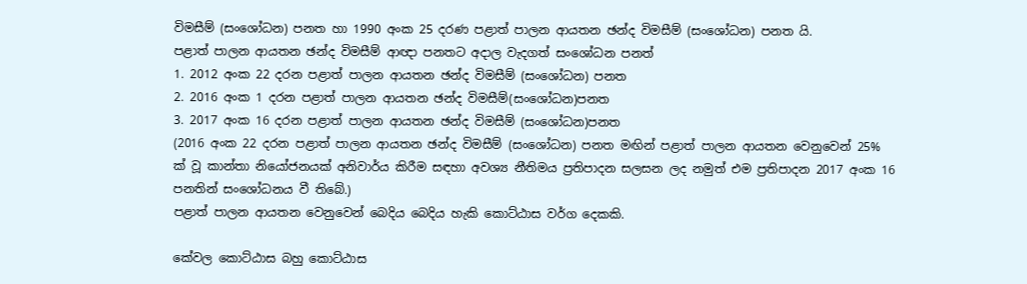විමසීම් (සංශෝධන) පනත හා 1990 අංක 25 දරණ පළාත් පාලන ආයතන ඡන්ද විමසීම් (සංශෝධන) පනත යි.
පළාත් පාලන ආයතන ඡන්ද විමසීම් ආඥා පනතට අදාල වැදගත් සංශෝධන පනත්
1. 2012 අංක 22 දරන පළාත් පාලන ආයතන ඡන්ද විමසීම් (සංශෝධන) පනත
2. 2016 අංක 1 දරන පළාත් පාලන ආයතන ඡන්ද විමසීම්(සංශෝධන)පනත
3. 2017 අංක 16 දරන පළාත් පාලන ආයතන ඡන්ද විමසීම් (සංශෝධන)පනත
(2016 අංක 22 දරන පළාත් පාලන ආයතන ඡන්ද විමසීම් (සංශෝධන) පනත මඟින් පළාත් පාලන ආයතන වෙනුවෙන් 25% ක් වූ කාන්තා නියෝජනයක් අනිවාර්ය කිරීම සඳහා අවශ්‍ය නීතිමය ප්‍රතිපාදන සලසන ලද නමුත් එම ප්‍රතිපාදන 2017 අංක 16 පනතින් සංශෝධනය වී තිබේ.)
පළාත් පාලන ආයතන වෙනුවෙන් බෙදිය බෙදිය හැකි කොට්ඨාස වර්ග දෙකකි.

කේවල කොට්ඨාස බහු කොට්ඨාස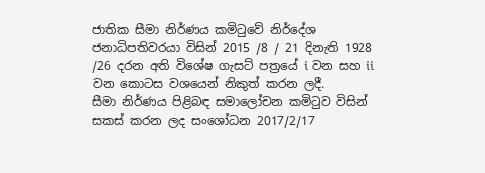ජාතික සීමා නිර්ණය කමිටුවේ නිර්දේශ ජනාධිපතිවරයා විසින් 2015 /8 / 21 දිනැති 1928 /26 දරන අති විශේෂ ගැසට් පත්‍රයේ i වන සහ ii වන කොටස වශයෙන් නිකුත් කරන ලදී.
සීමා නිර්ණය පිළිබඳ සමාලෝචන කමිටුව විසින් සකස් කරන ලද සංශෝධන 2017/2/17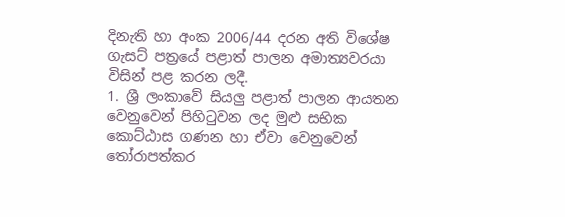දිනැති හා අංක 2006/44 දරන අති විශේෂ ගැසට් පත්‍රයේ පළාත් පාලන අමාත්‍යවරයා විසින් පළ කරන ලදී.
1. ශ්‍රී ලංකාවේ සියලු පළාත් පාලන ආයතන වෙනුවෙන් පිහිටුවන ලද මුළු සභික කොට්ඨාස ගණන හා ඒවා වෙනුවෙන් තෝරාපත්කර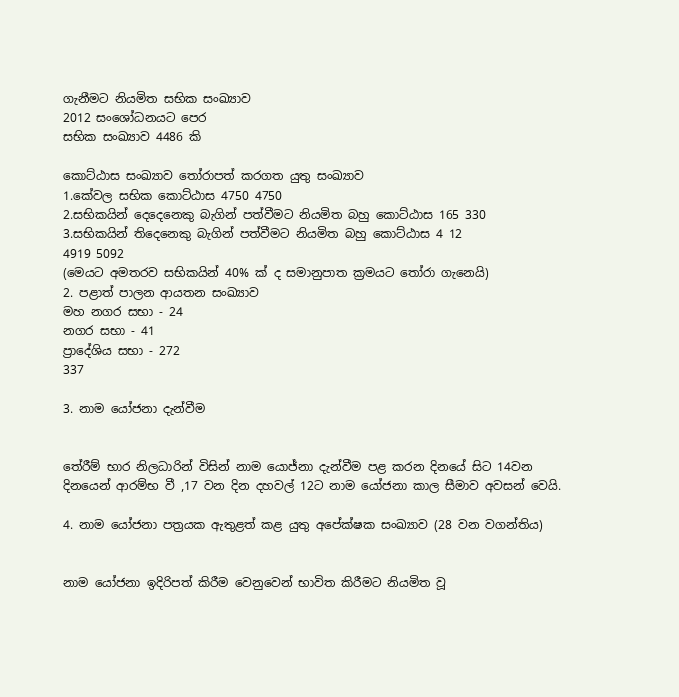ගැනීමට නියමිත සභික සංඛ්‍යාව
2012 සංශෝධනයට පෙර
සභික සංඛ්‍යාව 4486 කි

කොට්ඨාස සංඛ්‍යාව තෝරාපත් කරගත යුතු සංඛ්‍යාව
1.කේවල සභික කොට්ඨාස 4750 4750
2.සභිකයින් දෙදෙනෙකු බැගින් පත්වීමට නියමිත බහු කොට්ඨාස 165 330
3.සභිකයින් තිදෙනෙකු බැගින් පත්වීමට නියමිත බහු කොට්ඨාස 4 12
4919 5092
(මෙයට අමතරව සභිකයින් 40% ක් ද සමානුපාත ක්‍රමයට තෝරා ගැනෙයි)
2. පළාත් පාලන ආයතන සංඛ්‍යාව
මහ නගර සභා - 24
නගර සභා - 41
ප්‍රාදේශිය සභා - 272
337

3. නාම යෝජනා දැන්වීම


තේරීම් භාර නිලධාරින් විසින් නාම යොජ්නා දැන්වීම පළ කරන දිනයේ සිට 14වන දිනයෙන් ආරම්භ වී ,17 වන දින දහවල් 12ට නාම යෝජනා කාල සීමාව අවසන් වෙයි.

4. නාම යෝජනා පත්‍රයක ඇතුළත් කළ යුතු අපේක්ෂක සංඛ්‍යාව (28 වන වගන්තිය)


නාම යෝජනා ඉදිරිපත් කිරීම වෙනුවෙන් භාවිත කිරීමට නියමිත වූ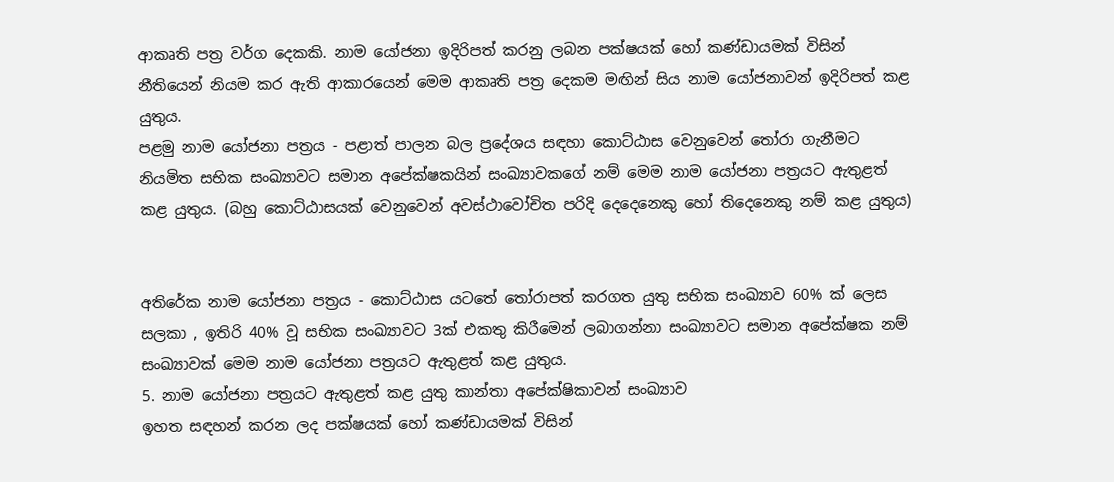ආකෘති පත්‍ර වර්ග දෙකකි. නාම යෝජනා ඉදිරිපත් කරනු ලබන පක්ෂයක් හෝ කණ්ඩායමක් විසින් නීතියෙන් නියම කර ඇති ආකාරයෙන් මෙම ආකෘති පත්‍ර දෙකම මඟින් සිය නාම යෝජනාවන් ඉදිරිපත් කළ යුතුය.
පළමු නාම යෝජනා පත්‍රය - පළාත් පාලන බල ප්‍රදේශය සඳහා කොට්ඨාස වෙනුවෙන් තෝරා ගැනීමට නියමිත සභික සංඛ්‍යාවට සමාන අපේක්ෂකයින් සංඛ්‍යාවකගේ නම් මෙම නාම යෝජනා පත්‍රයට ඇතුළත් කළ යුතුය. (බහු කොට්ඨාසයක් වෙනුවෙන් අවස්ථාවෝචිත පරිදි දෙදෙනෙකු හෝ තිදෙනෙකු නම් කළ යුතුය)


අතිරේක නාම යෝජනා පත්‍රය - කොට්ඨාස යටතේ තෝරාපත් කරගත යුතු සභික සංඛ්‍යාව 60% ක් ලෙස සලකා , ඉතිරි 40% වූ සභික සංඛ්‍යාවට 3ක් එකතු කිරීමෙන් ලබාගන්නා සංඛ්‍යාවට සමාන අපේක්ෂක නම් සංඛ්‍යාවක් මෙම නාම යෝජනා පත්‍රයට ඇතුළත් කළ යුතුය.
5. නාම යෝජනා පත්‍රයට ඇතුළත් කළ යුතු කාන්තා අපේක්ෂිකාවන් සංඛ්‍යාව
ඉහත සඳහන් කරන ලද පක්ෂයක් හෝ කණ්ඩායමක් විසින්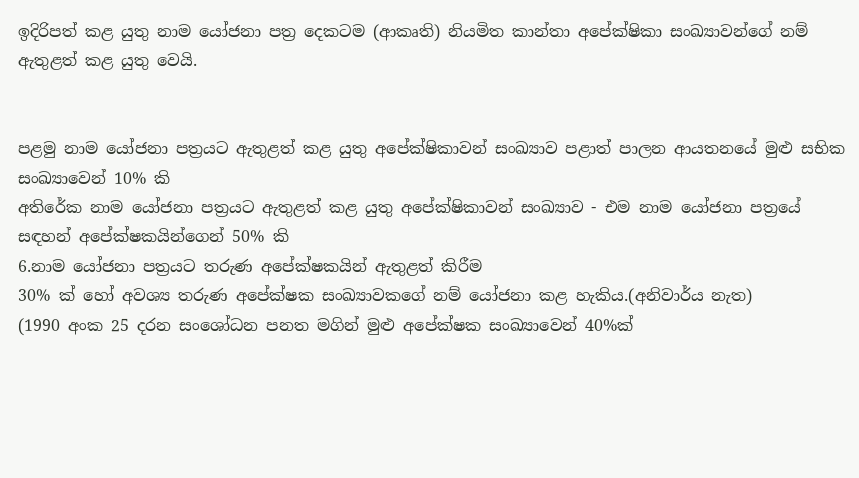ඉදිරිපත් කළ යුතු නාම යෝජනා පත්‍ර දෙකටම (ආකෘති) නියමිත කාන්තා අපේක්ෂිකා සංඛ්‍යාවන්ගේ නම් ඇතුළත් කළ යුතු වෙයි.


පළමු නාම යෝජනා පත්‍රයට ඇතුළත් කළ යුතු අපේක්ෂිකාවන් සංඛ්‍යාව පළාත් පාලන ආයතනයේ මුළු සභික සංඛ්‍යාවෙන් 10% කි
අතිරේක නාම යෝජනා පත්‍රයට ඇතුළත් කළ යුතු අපේක්ෂිකාවන් සංඛ්‍යාව - එම නාම යෝජනා පත්‍රයේ සඳහන් අපේක්ෂකයින්ගෙන් 50% කි
6.නාම යෝජනා පත්‍රයට තරුණ අපේක්ෂකයින් ඇතුළත් කිරීම
30% ක් හෝ අවශ්‍ය තරුණ අපේක්ෂක සංඛ්‍යාවකගේ නම් යෝජනා කළ හැකිය.(අනිවාර්ය නැත)
(1990 අංක 25 දරන සංශෝධන පනත මගින් මුළු අපේක්ෂක සංඛ්‍යාවෙන් 40%ක්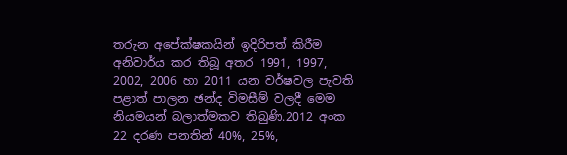තරුන අපේක්ෂකයින් ඉදිරිපත් කිරීම අනිවාර්ය කර තිබූ අතර 1991, 1997, 2002, 2006 හා 2011 යන වර්ෂවල පැවති පළාත් පාලන ඡන්ද විමසීම් වලදී මෙම නියමයන් බලාත්මකව තිබුණි.2012 අංක 22 දරණ පනතින් 40%, 25%,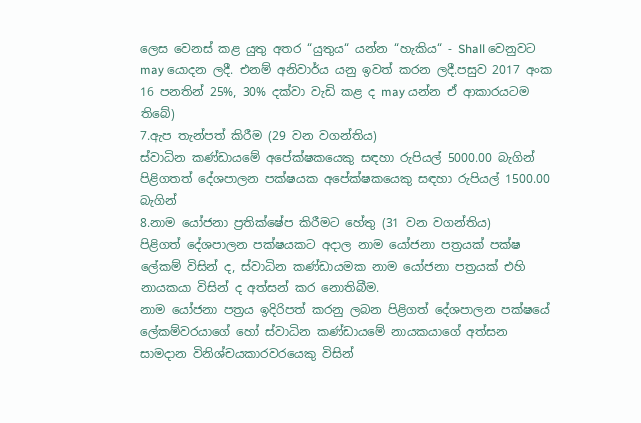ලෙස වෙනස් කළ යුතු අතර “යුතුය“ යන්න “හැකිය“ - Shall වෙනුවට may යොදන ලදී. එනම් අනිවාර්ය යනු ඉවත් කරන ලදී.පසුව 2017 අංක 16 පනතින් 25%, 30% දක්වා වැඩි කළ ද may යන්න ඒ ආකාරයටම තිබේ)
7.ඇප තැන්පත් කිරීම (29 වන වගන්තිය)
ස්වාධින කණ්ඩායමේ අපේක්ෂකයෙකු සඳහා රුපියල් 5000.00 බැගින්
පිළිගතත් දේශපාලන පක්ෂයක අපේක්ෂකයෙකු සඳහා රුපියල් 1500.00 බැගින්
8.නාම යෝජනා ප්‍රතික්ෂේප කිරීමට හේතු (31 වන වගන්තිය)
පිළිගත් දේශපාලන පක්ෂයකට අදාල නාම යෝජනා පත්‍රයක් පක්ෂ ලේකම් විසින් ද, ස්වාධින කණ්ඩායමක නාම යෝජනා පත්‍රයක් එහි නායකයා විසින් ද අත්සන් කර නොතිබීම.
නාම යෝජනා පත්‍රය ඉදිරිපත් කරනු ලබන පිළිගත් දේශපාලන පක්ෂයේ ලේකම්වරයාගේ හෝ ස්වාධින කණ්ඩායමේ නායකයාගේ අත්සන සාමදාන විනිශ්චයකාරවරයෙකු විසින්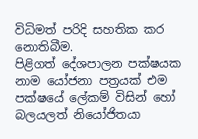විධිමත් පරිදි සහතික කර නොතිබීම.
පිළිගත් දේශපාලන පක්ෂයක නාම යෝජනා පත්‍රයක් එම පක්ෂයේ ලේකම් විසින් හෝ බලයලත් නියෝජිතයා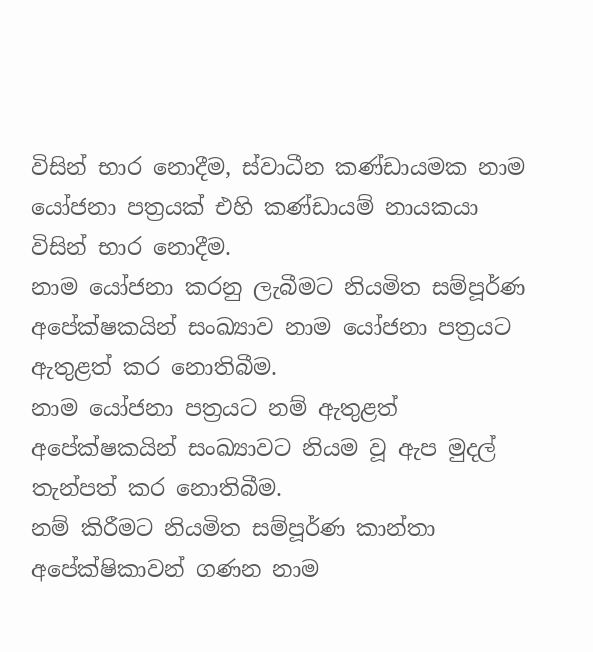විසින් භාර නොදීම, ස්වාධීන කණ්ඩායමක නාම යෝජනා පත්‍රයක් එහි කණ්ඩායම් නායකයා විසින් භාර නොදීම.
නාම යෝජනා කරනු ලැබීමට නියමිත සම්පූර්ණ අපේක්ෂකයින් සංඛ්‍යාව නාම යෝජනා පත්‍රයට ඇතුළත් කර නොතිබීම.
නාම යෝජනා පත්‍රයට නම් ඇතුළත් අපේක්ෂකයින් සංඛ්‍යාවට නියම වූ ඇප මුදල් තැන්පත් කර නොතිබීම.
නම් කිරීමට නියමිත සම්පූර්ණ කාන්තා අපේක්ෂිකාවන් ගණන නාම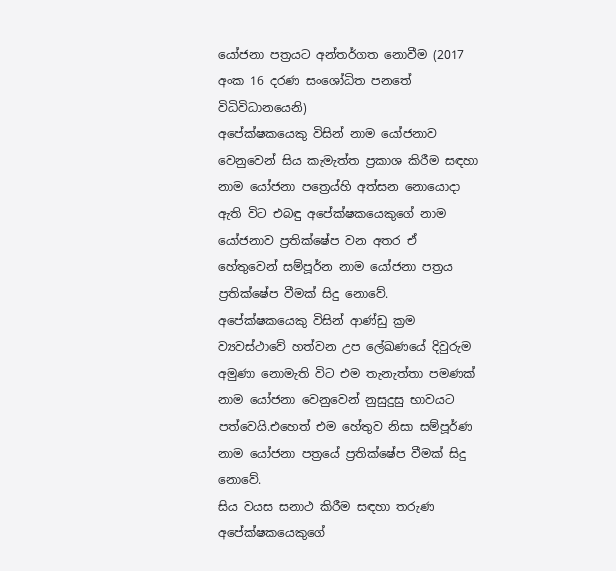යෝජනා පත්‍රයට අන්තර්ගත නොවීම (2017 අංක 16 දරණ සංශෝධිත පනතේ විධිවිධානයෙනි)
අපේක්ෂකයෙකු විසින් නාම යෝජනාව වෙනුවෙන් සිය කැමැත්ත ප්‍රකාශ කිරීම සඳහා නාම යෝජනා පත්‍රෙය්හි අත්සන නොයොදා ඇති විට එබඳු අපේක්ෂකයෙකුගේ නාම යෝජනාව ප්‍රතික්ෂේප වන අතර ඒ හේතුවෙන් සම්පූර්න නාම යෝජනා පත්‍රය ප්‍රතික්ෂේප වීමක් සිදු නොවේ.
අපේක්ෂකයෙකු විසින් ආණ්ඩු ක්‍රම ව්‍යවස්ථාවේ හත්වන උප ලේඛණයේ දිවුරුම අමුණා නොමැති විට එම තැනැත්තා පමණක් නාම යෝජනා වෙනුවෙන් නුසුදුසු භාවයට පත්වෙයි.එහෙත් එම හේතුව නිසා සම්පූර්ණ නාම යෝජනා පත්‍රයේ ප්‍රතික්ෂේප වීමක් සිදු නොවේ.
සිය වයස සනාථ කිරීම සඳහා තරුණ අපේක්ෂකයෙකුගේ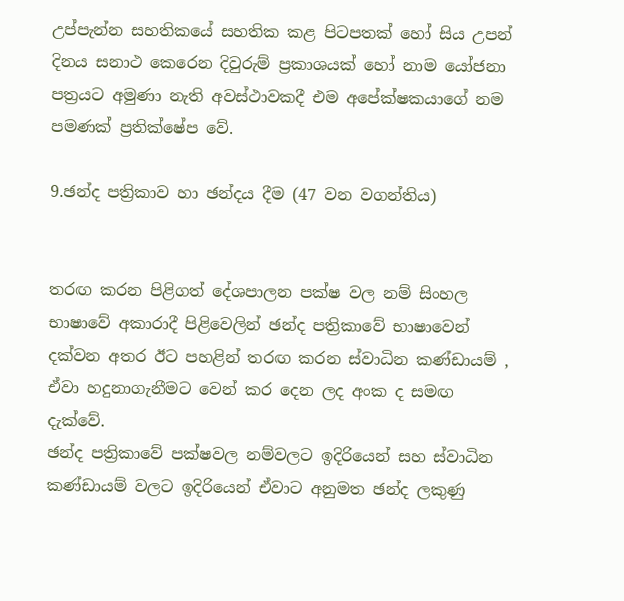උප්පැන්න සහතිකයේ සහතික කළ පිටපතක් හෝ සිය උපන් දිනය සනාථ කෙරෙන දිවුරුම් ප්‍රකාශයක් හෝ නාම යෝජනා පත්‍රයට අමුණා නැති අවස්ථාවකදී එම අපේක්ෂකයාගේ නම පමණක් ප්‍රතික්ෂේප වේ.

9.ඡන්ද පත්‍රිකාව හා ඡන්දය දීම (47 වන වගන්තිය)


තරඟ කරන පිළිගත් දේශපාලන පක්ෂ වල නම් සිංහල භාෂාවේ අකාරාදී පිළිවෙලින් ඡන්ද පත්‍රිකාවේ භාෂාවෙන් දක්වන අතර ඊට පහළින් තරඟ කරන ස්වාධින කණ්ඩායම් , ඒවා හදුනාගැනීමට වෙන් කර දෙන ලද අංක ද සමඟ දැක්වේ.
ඡන්ද පත්‍රිකාවේ පක්ෂවල නම්වලට ඉදිරියෙන් සහ ස්වාධින කණ්ඩායම් වලට ඉදිරියෙන් ඒවාට අනුමත ඡන්ද ලකුණු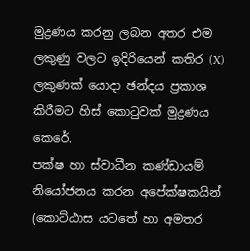මුද්‍රණය කරනු ලබන අතර එම ලකුණු වලට ඉදිරියෙන් කතිර (X) ලකුණක් යොදා ඡන්දය ප්‍රකාශ කිරීමට හිස් කොටුවක් මුද්‍රණය කෙරේ.
පක්ෂ හා ස්වාධීන කණ්ඩායම් නියෝජනය කරන අපේක්ෂකයින් (කොට්ඨාස යටතේ හා අමතර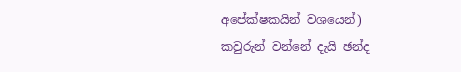අපේක්ෂකයින් වශයෙන්) කවුරුන් වන්නේ දැයි ඡන්ද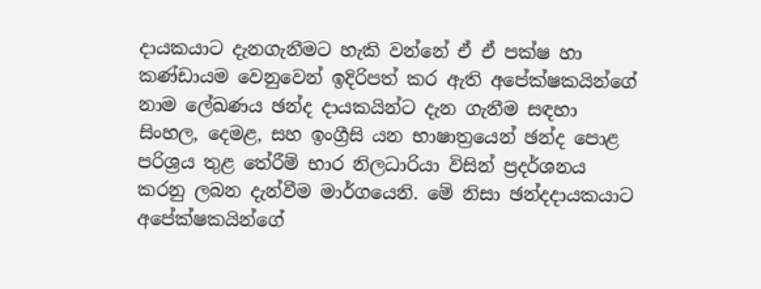දායකයාට දැනගැනීමට හැකි වන්නේ ඒ ඒ පක්ෂ හා කණ්ඩායම වෙනුවෙන් ඉදිරිපත් කර ඇති අපේක්ෂකයින්ගේ නාම ලේඛණය ඡන්ද දායකයින්ට දැන ගැනීම සඳහා සිංහල, දෙමළ, සහ ඉංග්‍රීසි යන භාෂාත්‍රයෙන් ඡන්ද පොළ පරිශ්‍රය තුළ තේරීම් භාර නිලධාරියා විසින් ප්‍රදර්ශනය කරනු ලබන දැන්වීම මාර්ගයෙනි. මේ නිසා ඡන්දදායකයාට අපේක්ෂකයින්ගේ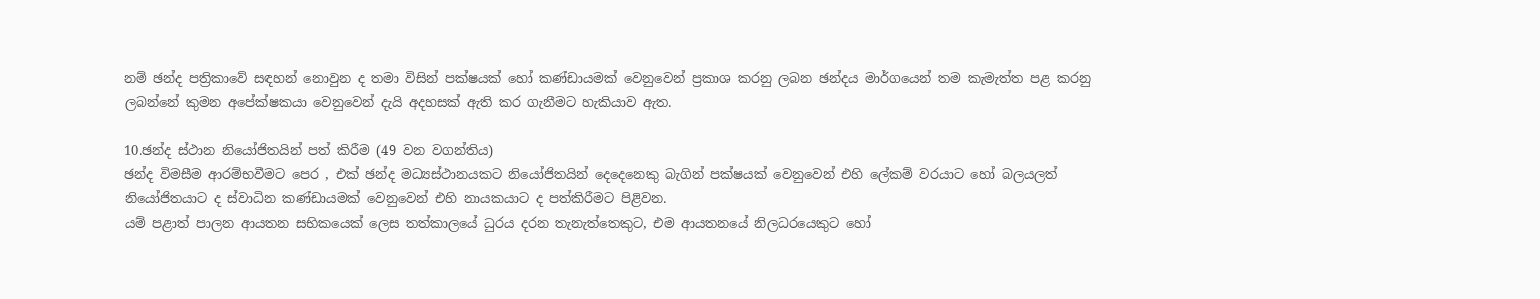නම් ඡන්ද පත්‍රිකාවේ සඳහන් නොවුන ද තමා විසින් පක්ෂයක් හෝ කණ්ඩායමක් වෙනුවෙන් ප්‍රකාශ කරනු ලබන ඡන්දය මාර්ගයෙන් තම කැමැත්ත පළ කරනු ලබන්නේ කුමන අපේක්ෂකයා වෙනුවෙන් දැයි අදහසක් ඇති කර ගැනීමට හැකියාව ඇත.

10.ඡන්ද ස්ථාන නියෝජිතයින් පත් කිරීම (49 වන වගන්තිය)
ඡන්ද විමසීම ආරම්භවීමට පෙර , එක් ඡන්ද මධ්‍යස්ථානයකට නියෝජිතයින් දෙදෙනෙකු බැගින් පක්ෂයක් වෙනුවෙන් එහි ලේකම් වරයාට හෝ බලයලත් නියෝජිතයාට ද ස්වාධින කණ්ඩායමක් වෙනුවෙන් එහි නායකයාට ද පත්කිරීමට පිළිවන.
යම් පළාත් පාලන ආයතන සභිකයෙක් ලෙස තත්කාලයේ ධුරය දරන තැනැත්තෙකුට, එම ආයතනයේ නිලධරයෙකුට හෝ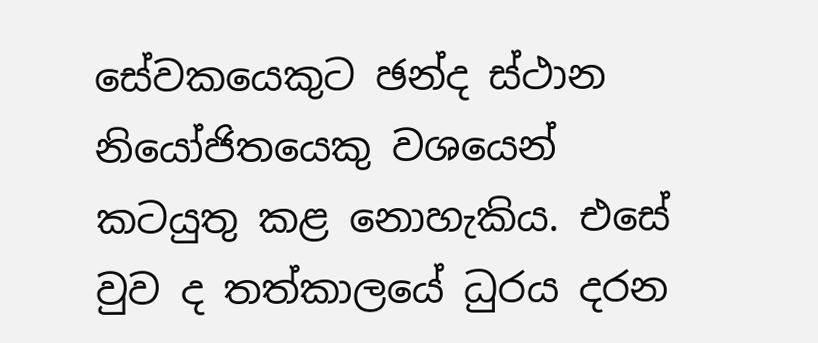සේවකයෙකුට ඡන්ද ස්ථාන නියෝජිතයෙකු වශයෙන් කටයුතු කළ නොහැකිය. එසේ වුව ද තත්කාලයේ ධුරය දරන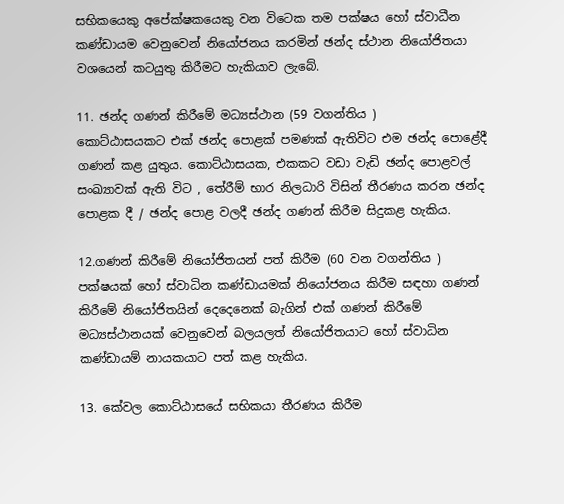සභිකයෙකු අපේක්ෂකයෙකු වන විටෙක තම පක්ෂය හෝ ස්වාධීන කණ්ඩායම වෙනුවෙන් නියෝජනය කරමින් ඡන්ද ස්ථාන නියෝජිතයා වශයෙන් කටයුතු කිරීමට හැකියාව ලැබේ.

11. ඡන්ද ගණන් කිරීමේ මධ්‍යස්ථාන (59 වගන්තිය )
කොට්ඨාසයකට එක් ඡන්ද පොළක් පමණක් ඇතිවිට එම ඡන්ද පොළේදී ගණන් කළ යුතුය. කොට්ඨාසයක, එකකට වඩා වැඩි ඡන්ද පොළවල් සංඛ්‍යාවක් ඇති විට , තේරීම් භාර නිලධාරි විසින් තීරණය කරන ඡන්ද පොළක දී / ඡන්ද පොළ වලදී ඡන්ද ගණන් කිරීම සිදුකළ හැකිය.

12.ගණන් කිරීමේ නියෝජිතයන් පත් කිරීම (60 වන වගන්තිය )
පක්ෂයක් හෝ ස්වාධින කණ්ඩායමක් නියෝජනය කිරීම සඳහා ගණන් කිරීමේ නියෝජිතයින් දෙදෙනෙක් බැගින් එක් ගණන් කිරීමේ මධ්‍යස්ථානයක් වෙනුවෙන් බලයලත් නියෝජිතයාට හෝ ස්වාධින කණ්ඩායම් නායකයාට පත් කළ හැකිය.

13. කේවල කොට්ඨාසයේ සභිකයා තීරණය කිරීම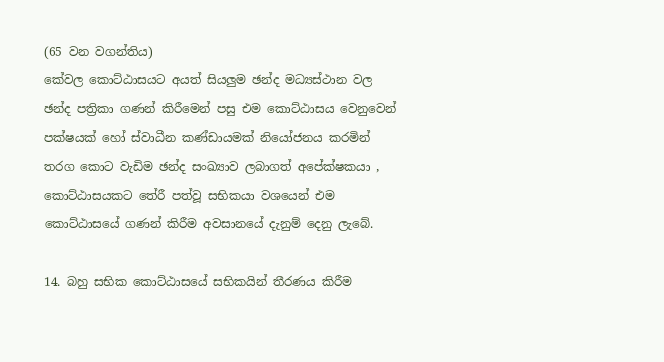(65 වන වගන්තිය)
කේවල කොට්ඨාසයට අයත් සියලුම ඡන්ද මධ්‍යස්ථාන වල ඡන්ද පත්‍රිකා ගණන් කිරීමෙන් පසු එම කොට්ඨාසය වෙනුවෙන් පක්ෂයක් හෝ ස්වාධීන කණ්ඩායමක් නියෝජනය කරමින් තරග කොට වැඩිම ඡන්ද සංඛ්‍යාව ලබාගත් අපේක්ෂකයා , කොට්ඨාසයකට තේරී පත්වූ සභිකයා වශයෙන් එම කොට්ඨාසයේ ගණන් කිරීම අවසානයේ දැනුම් දෙනු ලැබේ.

14. බහු සභික කොට්ඨාසයේ සභිකයින් තීරණය කිරීම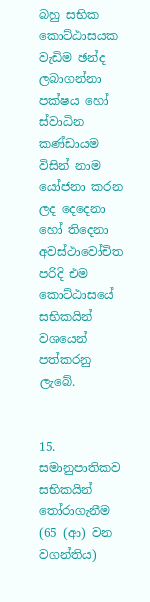බහු සභික කොට්ඨාසයක වැඩිම ඡන්ද ලබාගන්නා පක්ෂය හෝ ස්වාධින කණ්ඩායම විසින් නාම යෝජනා කරන ලද දෙදෙනා හෝ තිදෙනා අවස්ථාවෝචිත පරිදි එම කොට්ඨාසයේ සභිකයින් වශයෙන් පත්කරනු ලැබේ.


15. සමානුපාතිකව සභිකයින් තෝරාගැනීම (65 (ආ) වන වගන්තිය)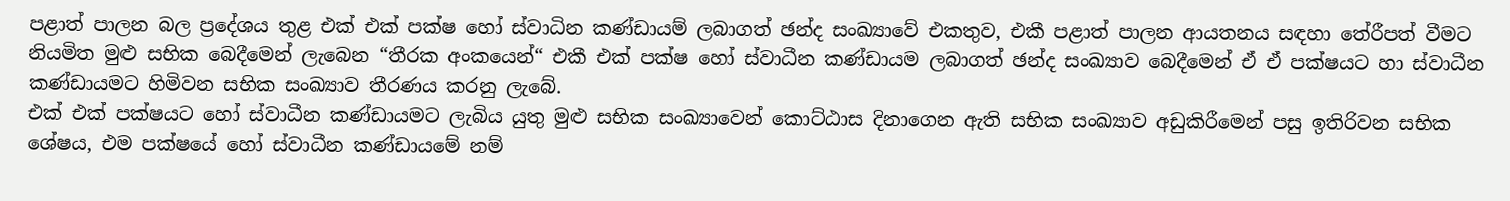පළාත් පාලන බල ප්‍රදේශය තුළ එක් එක් පක්ෂ හෝ ස්වාධින කණ්ඩායම් ලබාගත් ඡන්ද සංඛ්‍යාවේ එකතුව, එකී පළාත් පාලන ආයතනය සඳහා තේරීපත් වීමට නියමිත මුළු සභික බෙදීමෙන් ලැබෙන “තීරක අංකයෙන්“ එකී එක් පක්ෂ හෝ ස්වාධීන කණ්ඩායම ලබාගත් ඡන්ද සංඛ්‍යාව බෙදීමෙන් ඒ ඒ පක්ෂයට හා ස්වාධීන කණ්ඩායමට හිමිවන සභික සංඛ්‍යාව තීරණය කරනු ලැබේ.
එක් එක් පක්ෂයට හෝ ස්වාධීන කණ්ඩායමට ලැබිය යුතු මුළු සභික සංඛ්‍යාවෙන් කොට්ඨාස දිනාගෙන ඇති සභික සංඛ්‍යාව අඩුකිරීමෙන් පසු ඉතිරිවන සභික ශේෂය, එම පක්ෂයේ හෝ ස්වාධීන කණ්ඩායමේ නම්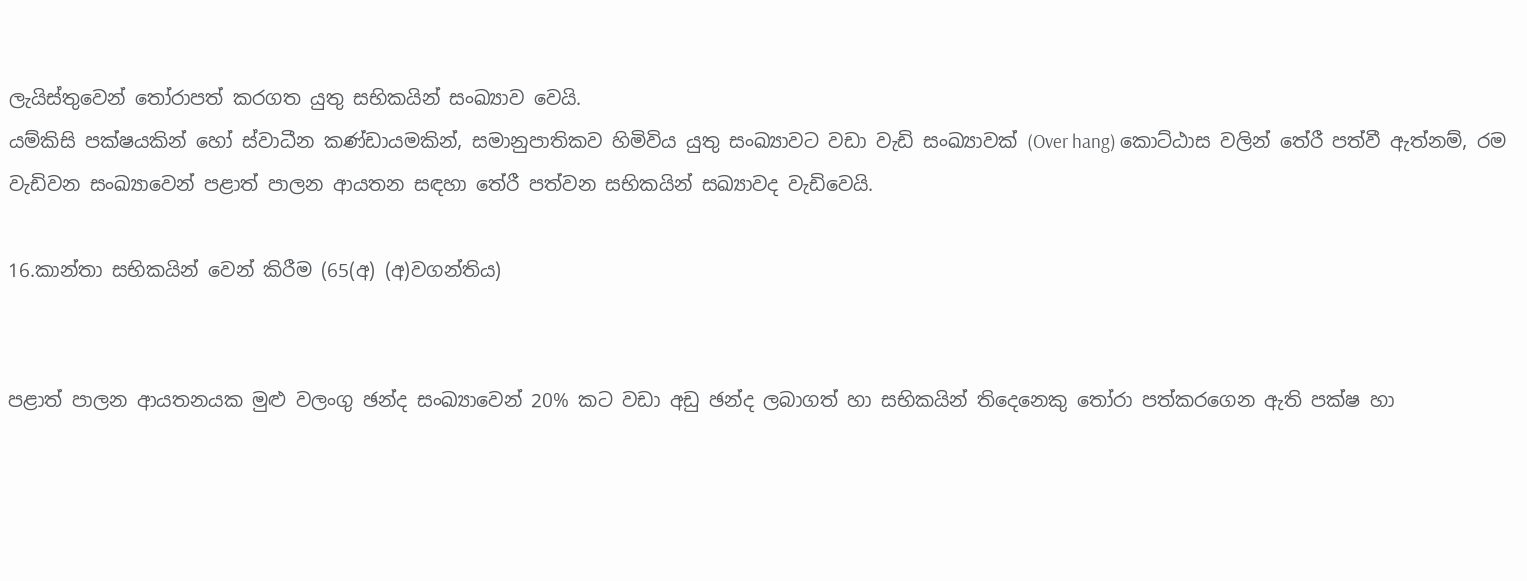ලැයිස්තුවෙන් තෝරාපත් කරගත යුතු සභිකයින් සංඛ්‍යාව වෙයි.
යම්කිසි පක්ෂයකින් හෝ ස්වාධීන කණ්ඩායමකින්, සමානුපාතිකව හිමිවිය යුතු සංඛ්‍යාවට වඩා වැඩි සංඛ්‍යාවක් (Over hang) කොට්ඨාස වලින් තේරී පත්වී ඇත්නම්, රම වැඩිවන සංඛ්‍යාවෙන් පළාත් පාලන ආයතන සඳහා තේරී පත්වන සභිකයින් සඛ්‍යාවද වැඩිවෙයි.

16.කාන්තා සභිකයින් වෙන් කිරීම (65(අ) (අ)වගන්තිය)


පළාත් පාලන ආයතනයක මුළු වලංගු ඡන්ද සංඛ්‍යාවෙන් 20% කට වඩා අඩු ඡන්ද ලබාගත් හා සභිකයින් තිදෙනෙකු තෝරා පත්කරගෙන ඇති පක්ෂ හා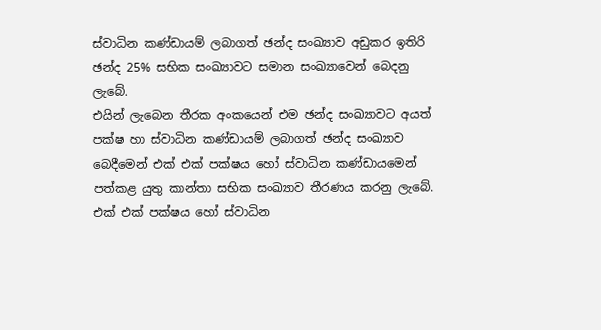ස්වාධින කණ්ඩායම් ලබාගත් ඡන්ද සංඛ්‍යාව අඩුකර ඉතිරි ඡන්ද 25% සභික සංඛ්‍යාවට සමාන සංඛ්‍යාවෙන් බෙදනු ලැබේ.
එයින් ලැබෙන තීරක අංකයෙන් එම ඡන්ද සංඛ්‍යාවට අයත් පක්ෂ හා ස්වාධින කණ්ඩායම් ලබාගත් ඡන්ද සංඛ්‍යාව බෙදීමෙන් එක් එක් පක්ෂය හෝ ස්වාධින කණ්ඩායමෙන් පත්කළ යුතු කාන්තා සභික සංඛ්‍යාව තීරණය කරනු ලැබේ.
එක් එක් පක්ෂය හෝ ස්වාධින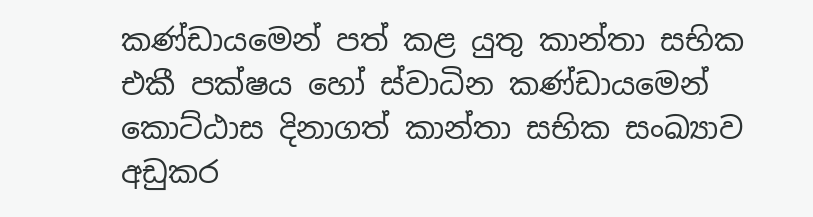කණ්ඩායමෙන් පත් කළ යුතු කාන්තා සභික එකී පක්ෂය හෝ ස්වාධින කණ්ඩායමෙන් කොට්ඨාස දිනාගත් කාන්තා සභික සංඛ්‍යාව අඩුකර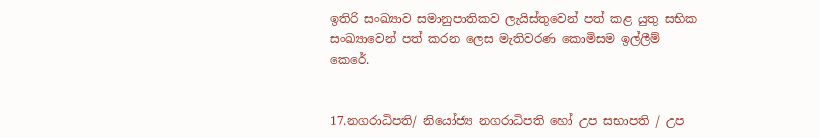ඉතිරි සංඛ්‍යාව සමානුපාතිකව ලැයිස්තුවෙන් පත් කළ යුතු සභික සංඛ්‍යාවෙන් පත් කරන ලෙස මැතිවරණ කොමිසම ඉල්ලීම් කෙරේ.


17.නගරාධිපති/ නියෝජ්‍ය නගරාධිපති හෝ උප සභාපති / උප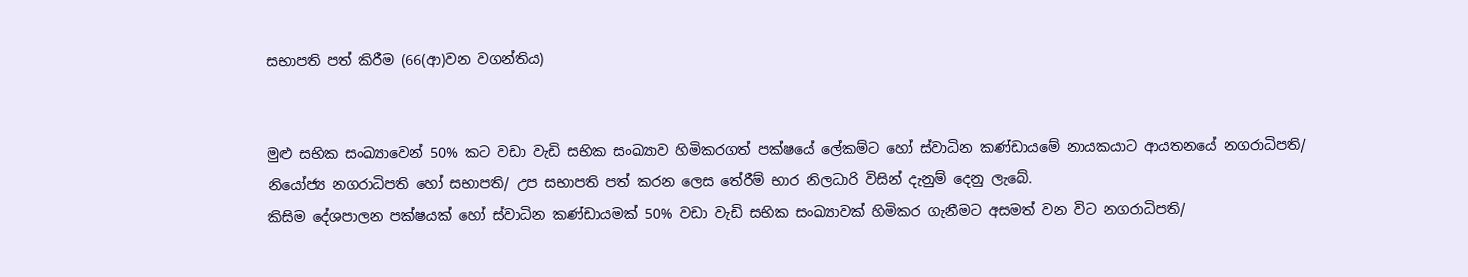සභාපති පත් කිරීම (66(ආ)වන වගන්තිය)


මුළු සභික සංඛ්‍යාවෙන් 50% කට වඩා වැඩි සභික සංඛ්‍යාව හිමිකරගත් පක්ෂයේ ලේකම්ට හෝ ස්වාධින කණ්ඩායමේ නායකයාට ආයතනයේ නගරාධිපති/ නියෝජ්‍ය නගරාධිපති හෝ සභාපති/ උප සභාපති පත් කරන ලෙස තේරීම් භාර නිලධාරි විසින් දැනුම් දෙනු ලැබේ.
කිසිම දේශපාලන පක්ෂයක් හෝ ස්වාධින කණ්ඩායමක් 50% වඩා වැඩි සභික සංඛ්‍යාවක් හිමිකර ගැනීමට අසමත් වන විට නගරාධිපති/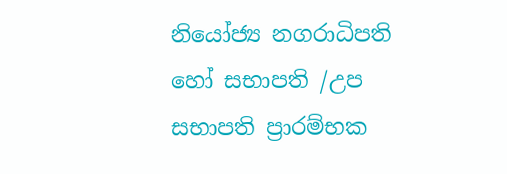නියෝජ්‍ය නගරාධිපති හෝ සභාපති /උප සභාපති ප්‍රාරම්භක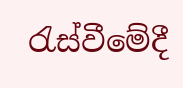රැස්වීමේදී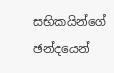සභිකයින්ගේ ඡන්දයෙන්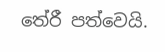තේරී පත්වෙයි.